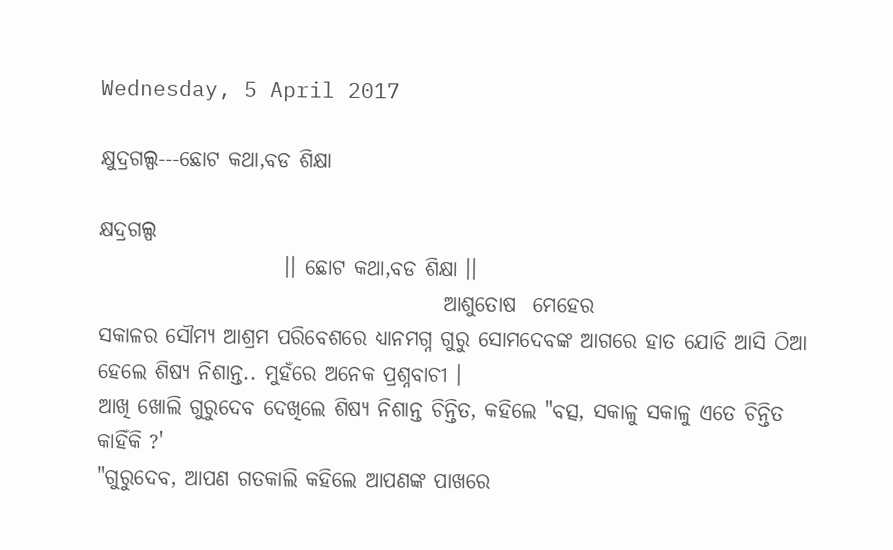Wednesday, 5 April 2017

କ୍ଷୁଦ୍ରଗଲ୍ପ---ଛୋଟ କଥା,ବଡ ଶିକ୍ଷା

କ୍ଷଦ୍ରଗଲ୍ପ
                      ।। ଛୋଟ କଥା,ବଡ ଶିକ୍ଷା ।।
                                         ଆଶୁତୋଷ  ମେହେର
ସକାଳର ସୌମ୍ୟ ଆଶ୍ରମ ପରିବେଶରେ ଧ୍ୟାନମଗ୍ନ ଗୁରୁ ସୋମଦେବଙ୍କ ଆଗରେ ହାତ ଯୋଡି ଆସି ଠିଆ ହେଲେ ଶିଷ୍ୟ ନିଶାନ୍ତ.. ମୁହଁରେ ଅନେକ ପ୍ରଶ୍ନବାଚୀ ।
ଆଖି ଖୋଲି ଗୁରୁଦେବ ଦେଖିଲେ ଶିଷ୍ୟ ନିଶାନ୍ତ ଚିନ୍ତିତ, କହିଲେ "ବତ୍ସ, ସକାଳୁ ସକାଳୁ ଏତେ ଚିନ୍ତିତ କାହିଁକି ?'
"ଗୁରୁଦେବ, ଆପଣ ଗତକାଲି କହିଲେ ଆପଣଙ୍କ ପାଖରେ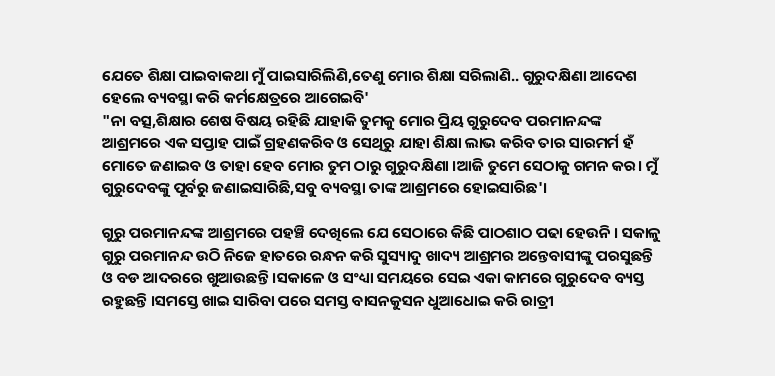ଯେତେ ଶିକ୍ଷା ପାଇବାକଥା ମୁଁ ପାଇସାରିଲିଣି,ତେଣୁ ମୋର ଶିକ୍ଷା ସରିଲାଣି.. ଗୁରୁଦକ୍ଷିଣା ଆଦେଶ ହେଲେ ବ୍ୟବସ୍ଥା କରି କର୍ମକ୍ଷେତ୍ରରେ ଆଗେଇବି'
"ନା ବତ୍ସ,ଶିକ୍ଷାର ଶେଷ ବିଷୟ ରହିଛି ଯାହାକି ତୁମକୁ ମୋର ପ୍ରିୟ ଗୁରୁଦେବ ପରମାନନ୍ଦଙ୍କ ଆଶ୍ରମରେ ଏକ ସପ୍ତାହ ପାଇଁ ଗ୍ରହଣକରିବ ଓ ସେଥିରୁ ଯାହା ଶିକ୍ଷା ଲାଭ କରିବ ତାର ସାରମର୍ମ ହଁ ମୋତେ ଜଣାଇବ ଓ ତାହା ହେବ ମୋର ତୁମ ଠାରୁ ଗୁରୁଦକ୍ଷିଣା ।ଆଜି ତୁମେ ସେଠାକୁ ଗମନ କର। ମୁଁ ଗୁରୁଦେବଙ୍କୁ ପୂର୍ବରୁ ଜଣାଇସାରିଛି,ସବୁ ବ୍ୟବସ୍ଥା ତାଙ୍କ ଆଶ୍ରମରେ ହୋଇସାରିଛ'।

ଗୁରୁ ପରମାନନ୍ଦଙ୍କ ଆଶ୍ରମରେ ପହଞ୍ଚି ଦେଖିଲେ ଯେ ସେଠାରେ କିଛି ପାଠଶାଠ ପଢା ହେଉନି । ସକାଳୁ ଗୁରୁ ପରମାନନ୍ଦ ଉଠି ନିଜେ ହାତରେ ରନ୍ଧନ କରି ସୁସ୍ୟାଦୁ ଖାଦ୍ୟ ଆଶ୍ରମର ଅନ୍ତେବାସୀଙ୍କୁ ପରସୁଛନ୍ତି ଓ ବଡ ଆଦରରେ ଖୁଆଉଛନ୍ତି ।ସକାଳେ ଓ ସଂଧ୍ୟା ସମୟରେ ସେଇ ଏକା କାମରେ ଗୁରୁଦେବ ବ୍ୟସ୍ତ ରହୁଛନ୍ତି ।ସମସ୍ତେ ଖାଇ ସାରିବା ପରେ ସମସ୍ତ ବାସନକୁସନ ଧୁଆଧୋଇ କରି ରାତ୍ରୀ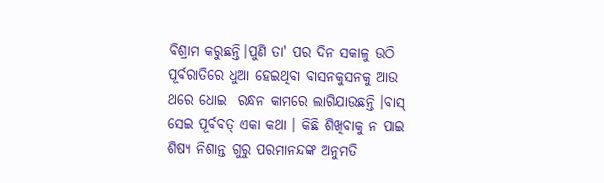ବିଶ୍ରାମ କରୁଛନ୍ତି।ପୁଣି ତା' ପର ଦିନ ସକାଳୁ ଉଠି ପୂର୍ବରାତିରେ ଧୁଆ ହେଇଥିବା ବାସନକୁସନକୁ ଆଉ ଥରେ ଧୋଇ  ରନ୍ଧନ କାମରେ ଲାଗିଯାଉଛନ୍ତି ।ବାସ୍ ସେଇ ପୂର୍ବବତ୍ ଏକା କଥା । କିଛି ଶିଖିବାକୁ ନ ପାଇ ଶିଷ୍ୟ ନିଶାନ୍ତ ଗୁରୁ ପରମାନନ୍ଦଙ୍କ ଅନୁମତି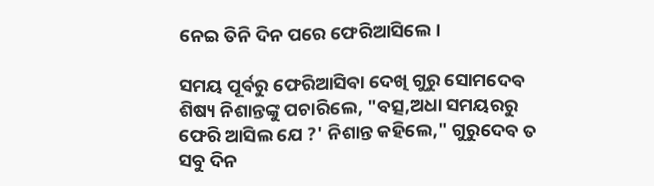ନେଇ ତିନି ଦିନ ପରେ ଫେରିଆସିଲେ ।

ସମୟ ପୂର୍ବରୁ ଫେରିଆସିବା ଦେଖି ଗୁରୁ ସୋମଦେବ ଶିଷ୍ୟ ନିଶାନ୍ତଙ୍କୁ ପଚାରିଲେ, "ବତ୍ସ,ଅଧା ସମୟରରୁ ଫେରି ଆସିଲ ଯେ ?' ନିଶାନ୍ତ କହିଲେ," ଗୁରୁଦେବ ତ ସବୁ ଦିନ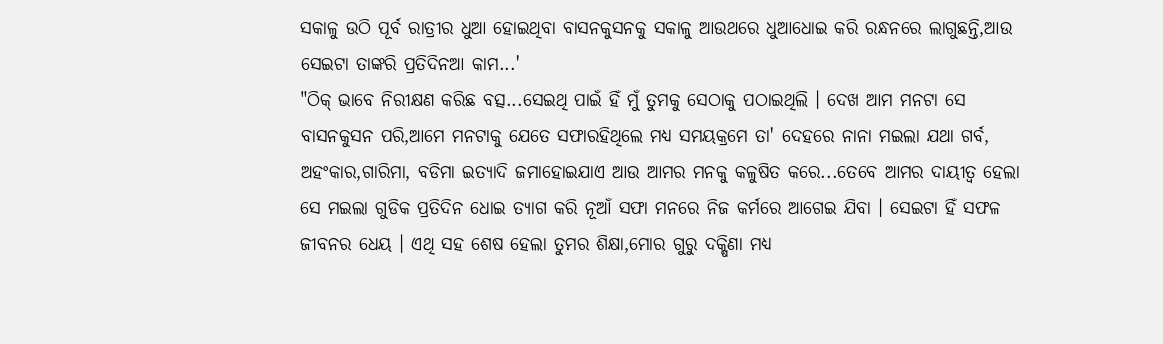ସକାଳୁ ଉଠି ପୂର୍ବ ରାତ୍ରୀର ଧୁଆ ହୋଇଥିବା ବାସନକୁସନକୁ ସକାଳୁ ଆଉଥରେ ଧୁଆଧୋଇ କରି ରନ୍ଧନରେ ଲାଗୁଛନ୍ତି,ଆଉ ସେଇଟା ତାଙ୍କରି ପ୍ରତିଦିନଆ କାମ...'
"ଠିକ୍ ଭାବେ ନିରୀକ୍ଷଣ କରିଛ ବତ୍ସ...ସେଇଥି ପାଇଁ ହିଁ ମୁଁ ତୁମକୁ ସେଠାକୁ ପଠାଇଥିଲି । ଦେଖ ଆମ ମନଟା ସେ ବାସନକୁସନ ପରି,ଆମେ ମନଟାକୁ ଯେତେ ସଫାରହିଥିଲେ ମଧ୍ୟ ସମୟକ୍ରମେ ତା' ଦେହରେ ନାନା ମଇଲା ଯଥା ଗର୍ବ, ଅହଂକାର,ଗାରିମା, ବଡିମା ଇତ୍ୟାଦି ଜମାହୋଇଯାଏ ଆଉ ଆମର ମନକୁ କଳୁଷିତ କରେ...ତେବେ ଆମର ଦାୟୀତ୍ବ ହେଲା ସେ ମଇଲା ଗୁଡିକ ପ୍ରତିଦିନ ଧୋଇ ତ୍ୟାଗ କରି ନୂଆଁ ସଫା ମନରେ ନିଜ କର୍ମରେ ଆଗେଇ ଯିବା । ସେଇଟା ହିଁ ସଫଳ ଜୀବନର ଧେୟ । ଏଥି ସହ ଶେଷ ହେଲା ତୁମର ଶିକ୍ଷା,ମୋର ଗୁରୁ ଦକ୍ଷିଣା ମଧ୍ୟ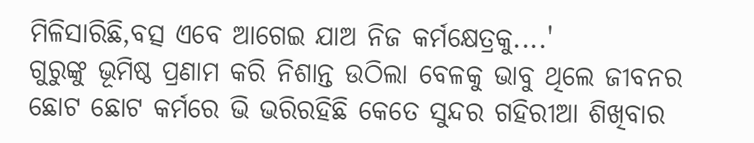ମିଳିସାରିଛି,ବତ୍ସ ଏବେ ଆଗେଇ ଯାଅ ନିଜ କର୍ମକ୍ଷେତ୍ରକୁ....'
ଗୁରୁଙ୍କୁ ଭୂମିଷ୍ଠ ପ୍ରଣାମ କରି ନିଶାନ୍ତ ଉଠିଲା ବେଳକୁ ଭାବୁ ଥିଲେ ଜୀବନର ଛୋଟ ଛୋଟ କର୍ମରେ ଭି ଭରିରହିଛି କେତେ ସୁନ୍ଦର ଗହିରୀଆ ଶିଖିବାର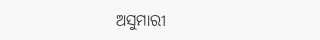ଅସୁମାରୀ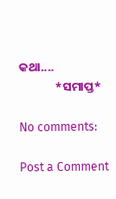କଥା....
             *ସମାପ୍ତ*

No comments:

Post a Comment